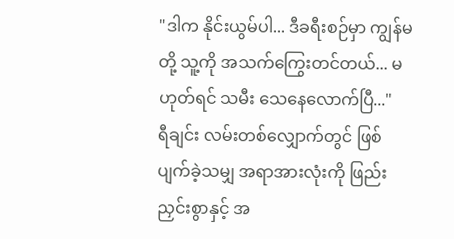"ဒါက နိုင်းယွမ်ပါ... ဒီခရီးစဉ်မှာ ကျွန်မတို့ သူ့ကို အသက်ကြွေးတင်တယ်... မဟုတ်ရင် သမီး သေနေလောက်ပြီ..."
ရီချင်း လမ်းတစ်လျှောက်တွင် ဖြစ်ပျက်ခဲ့သမျှ အရာအားလုံးကို ဖြည်းညှင်းစွာနှင့် အ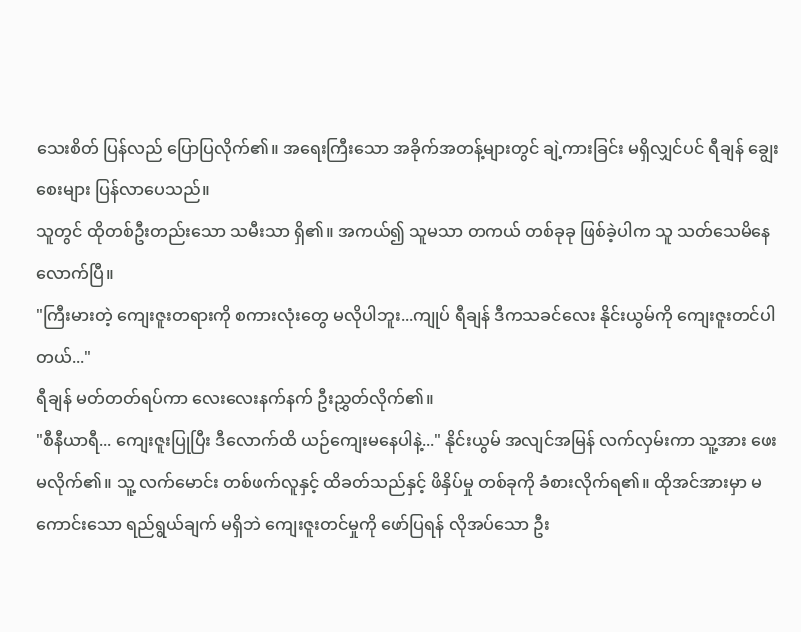သေးစိတ် ပြန်လည် ပြောပြလိုက်၏။ အရေးကြီးသော အခိုက်အတန့်များတွင် ချဲ့ကားခြင်း မရှိလျှင်ပင် ရီချန် ချွေးစေးများ ပြန်လာပေသည်။
သူတွင် ထိုတစ်ဦးတည်းသော သမီးသာ ရှိ၏။ အကယ်၍ သူမသာ တကယ် တစ်ခုခု ဖြစ်ခဲ့ပါက သူ သတ်သေမိနေလောက်ပြီ။
"ကြီးမားတဲ့ ကျေးဇူးတရားကို စကားလုံးတွေ မလိုပါဘူး...ကျုပ် ရီချန် ဒီကသခင်လေး နိုင်းယွမ်ကို ကျေးဇူးတင်ပါတယ်..."
ရီချန် မတ်တတ်ရပ်ကာ လေးလေးနက်နက် ဦးညွှတ်လိုက်၏။
"စီနီယာရီ... ကျေးဇူးပြုပြီး ဒီလောက်ထိ ယဉ်ကျေးမနေပါနဲ့..." နိုင်းယွမ် အလျင်အမြန် လက်လှမ်းကာ သူ့အား ဖေးမလိုက်၏။ သူ့ လက်မောင်း တစ်ဖက်လူနှင့် ထိခတ်သည်နှင့် ဖိနှိပ်မှု တစ်ခုကို ခံစားလိုက်ရ၏။ ထိုအင်အားမှာ မကောင်းသော ရည်ရွယ်ချက် မရှိဘဲ ကျေးဇူးတင်မှုကို ဖော်ပြရန် လိုအပ်သော ဦး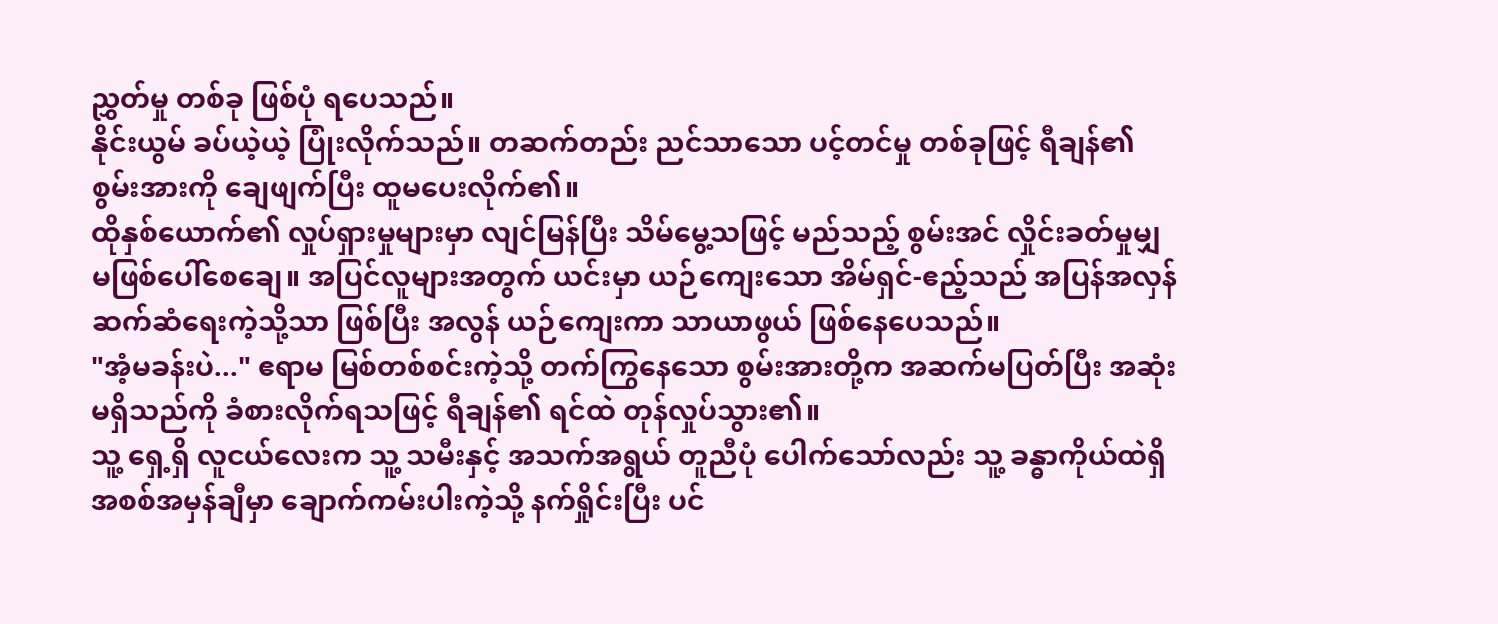ညွှတ်မှု တစ်ခု ဖြစ်ပုံ ရပေသည်။
နိုင်းယွမ် ခပ်ယဲ့ယဲ့ ပြုံးလိုက်သည်။ တဆက်တည်း ညင်သာသော ပင့်တင်မှု တစ်ခုဖြင့် ရီချန်၏ စွမ်းအားကို ချေဖျက်ပြီး ထူမပေးလိုက်၏။
ထိုနှစ်ယောက်၏ လှုပ်ရှားမှုများမှာ လျင်မြန်ပြီး သိမ်မွေ့သဖြင့် မည်သည့် စွမ်းအင် လှိုင်းခတ်မှုမျှ မဖြစ်ပေါ်စေချေ။ အပြင်လူများအတွက် ယင်းမှာ ယဉ်ကျေးသော အိမ်ရှင်-ဧည့်သည် အပြန်အလှန် ဆက်ဆံရေးကဲ့သို့သာ ဖြစ်ပြီး အလွန် ယဉ်ကျေးကာ သာယာဖွယ် ဖြစ်နေပေသည်။
"အံ့မခန်းပဲ..." ဧရာမ မြစ်တစ်စင်းကဲ့သို့ တက်ကြွနေသော စွမ်းအားတို့က အဆက်မပြတ်ပြီး အဆုံးမရှိသည်ကို ခံစားလိုက်ရသဖြင့် ရီချန်၏ ရင်ထဲ တုန်လှုပ်သွား၏။
သူ့ ရှေ့ရှိ လူငယ်လေးက သူ့ သမီးနှင့် အသက်အရွယ် တူညီပုံ ပေါက်သော်လည်း သူ့ ခန္ဓာကိုယ်ထဲရှိ အစစ်အမှန်ချီမှာ ချောက်ကမ်းပါးကဲ့သို့ နက်ရှိုင်းပြီး ပင်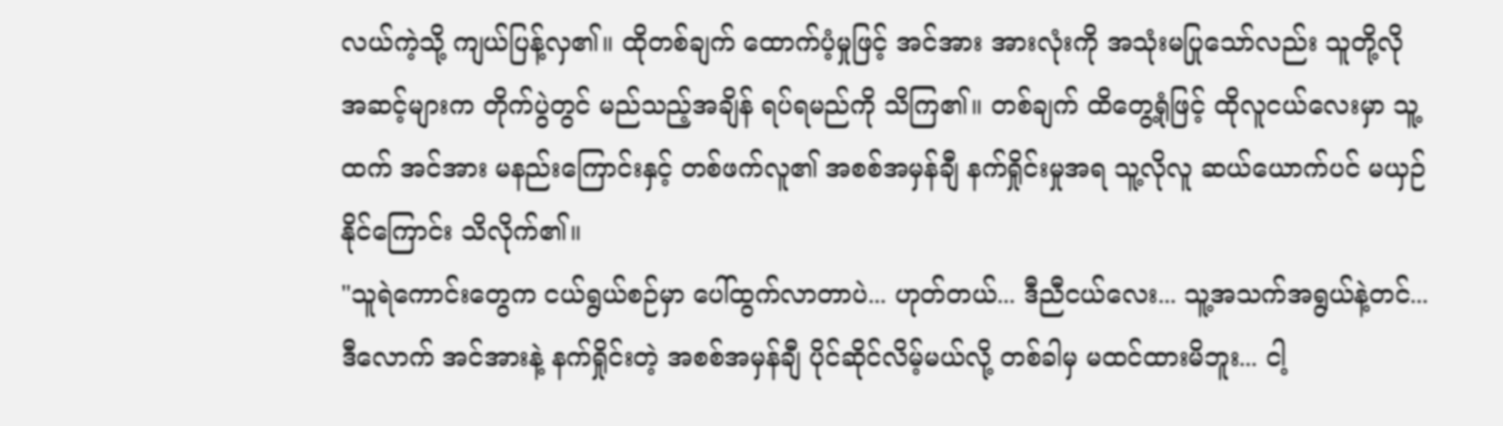လယ်ကဲ့သို့ ကျယ်ပြန့်လှ၏။ ထိုတစ်ချက် ထောက်ပံ့မှုဖြင့် အင်အား အားလုံးကို အသုံးမပြုသော်လည်း သူတို့လို အဆင့်များက တိုက်ပွဲတွင် မည်သည့်အချိန် ရပ်ရမည်ကို သိကြ၏။ တစ်ချက် ထိတွေ့ရုံဖြင့် ထိုလူငယ်လေးမှာ သူ့ထက် အင်အား မနည်းကြောင်းနှင့် တစ်ဖက်လူ၏ အစစ်အမှန်ချီ နက်ရှိုင်းမှုအရ သူ့လိုလူ ဆယ်ယောက်ပင် မယှဉ်နိုင်ကြောင်း သိလိုက်၏။
"သူရဲကောင်းတွေက ငယ်ရွယ်စဉ်မှာ ပေါ်ထွက်လာတာပဲ... ဟုတ်တယ်... ဒီညီငယ်လေး... သူ့အသက်အရွယ်နဲ့တင်... ဒီလောက် အင်အားနဲ့ နက်ရှိုင်းတဲ့ အစစ်အမှန်ချီ ပိုင်ဆိုင်လိမ့်မယ်လို့ တစ်ခါမှ မထင်ထားမိဘူး... ငါ့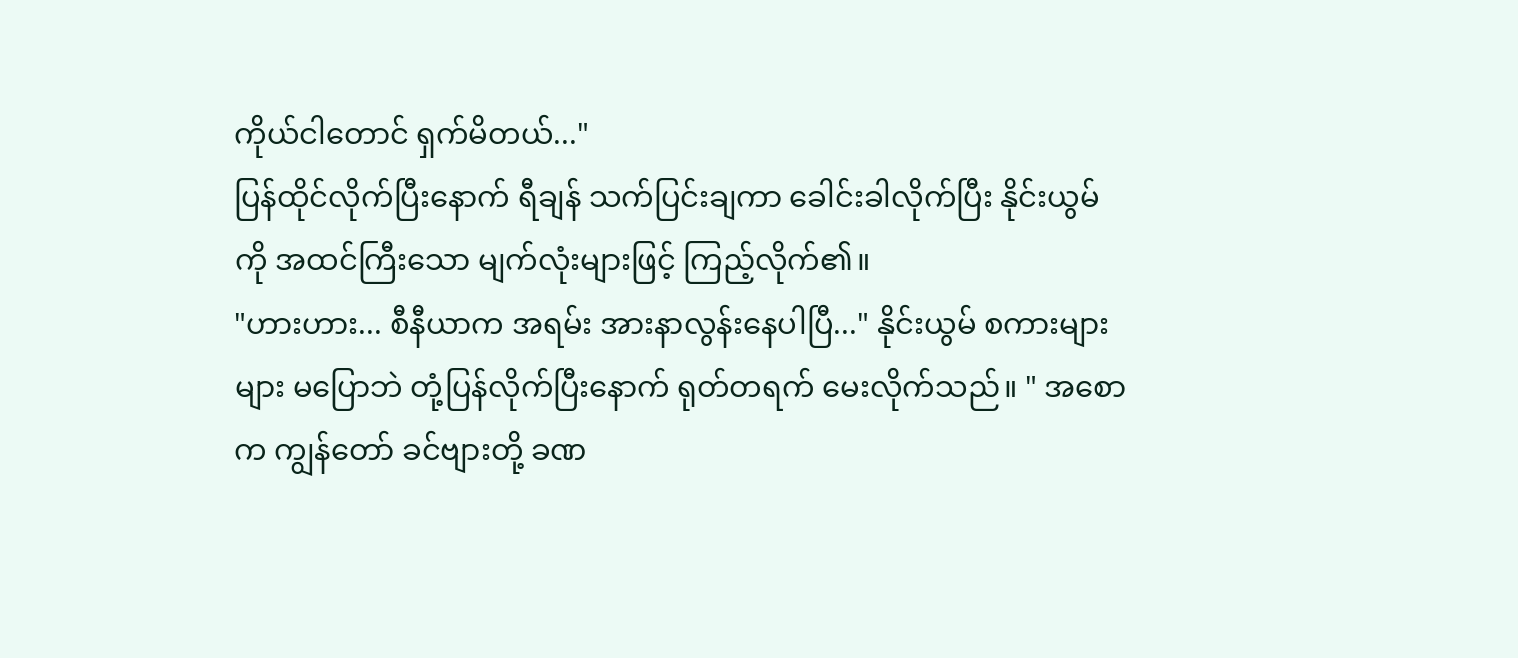ကိုယ်ငါတောင် ရှက်မိတယ်..."
ပြန်ထိုင်လိုက်ပြီးနောက် ရီချန် သက်ပြင်းချကာ ခေါင်းခါလိုက်ပြီး နိုင်းယွမ်ကို အထင်ကြီးသော မျက်လုံးများဖြင့် ကြည့်လိုက်၏။
"ဟားဟား... စီနီယာက အရမ်း အားနာလွန်းနေပါပြီ..." နိုင်းယွမ် စကားများများ မပြောဘဲ တုံ့ပြန်လိုက်ပြီးနောက် ရုတ်တရက် မေးလိုက်သည်။ " အစောက ကျွန်တော် ခင်ဗျားတို့ ခဏ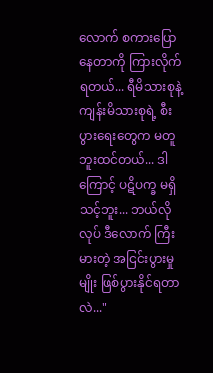လောက် စကားပြောနေတာကို ကြားလိုက်ရတယ်... ရီမိသားစုနဲ့ ကျန်းမိသားစုရဲ့ စီးပွားရေးတွေက မတူဘူးထင်တယ်... ဒါကြောင့် ပဋိပက္ခ မရှိသင့်ဘူး... ဘယ်လိုလုပ် ဒီလောက် ကြီးမားတဲ့ အငြင်းပွားမှုမျိုး ဖြစ်ပွားနိုင်ရတာလဲ..."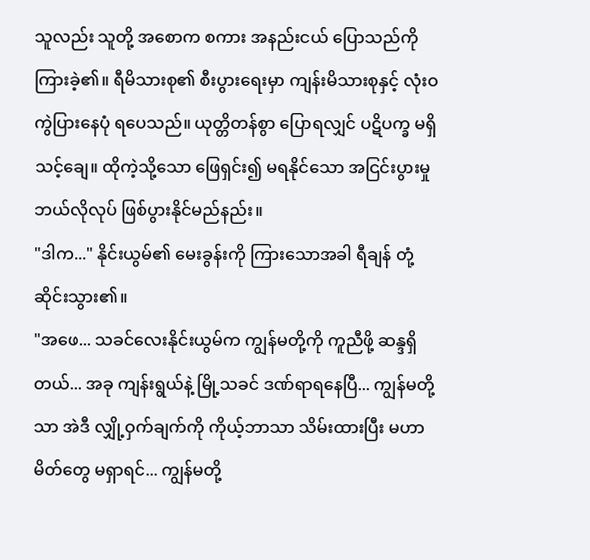သူလည်း သူတို့ အစောက စကား အနည်းငယ် ပြောသည်ကို ကြားခဲ့၏။ ရီမိသားစု၏ စီးပွားရေးမှာ ကျန်းမိသားစုနှင့် လုံးဝ ကွဲပြားနေပုံ ရပေသည်။ ယုတ္တိတန်စွာ ပြောရလျှင် ပဋိပက္ခ မရှိသင့်ချေ။ ထိုကဲ့သို့သော ဖြေရှင်း၍ မရနိုင်သော အငြင်းပွားမှု ဘယ်လိုလုပ် ဖြစ်ပွားနိုင်မည်နည်း။
"ဒါက..." နိုင်းယွမ်၏ မေးခွန်းကို ကြားသောအခါ ရီချန် တုံ့ဆိုင်းသွား၏။
"အဖေ... သခင်လေးနိုင်းယွမ်က ကျွန်မတို့ကို ကူညီဖို့ ဆန္ဒရှိတယ်... အခု ကျန်းရွယ်နဲ့ မြို့သခင် ဒဏ်ရာရနေပြီ... ကျွန်မတို့သာ အဲဒီ လျှို့ဝှက်ချက်ကို ကိုယ့်ဘာသာ သိမ်းထားပြီး မဟာမိတ်တွေ မရှာရင်... ကျွန်မတို့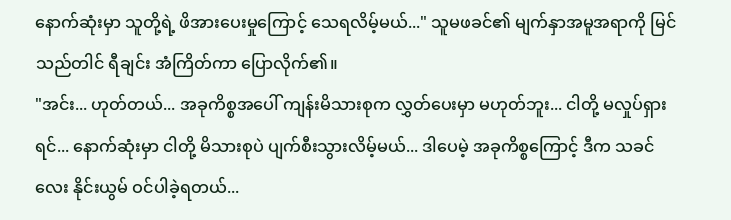နောက်ဆုံးမှာ သူတို့ရဲ့ ဖိအားပေးမှုကြောင့် သေရလိမ့်မယ်..." သူမဖခင်၏ မျက်နှာအမူအရာကို မြင်သည်တါင် ရီချင်း အံကြိတ်ကာ ပြောလိုက်၏။
"အင်း... ဟုတ်တယ်... အခုကိစ္စအပေါ် ကျန်းမိသားစုက လွှတ်ပေးမှာ မဟုတ်ဘူး... ငါတို့ မလှုပ်ရှားရင်... နောက်ဆုံးမှာ ငါတို့ မိသားစုပဲ ပျက်စီးသွားလိမ့်မယ်... ဒါပေမဲ့ အခုကိစ္စကြောင့် ဒီက သခင်လေး နိုင်းယွမ် ဝင်ပါခဲ့ရတယ်...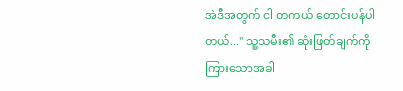အဲဒီအတွက် ငါ တကယ် တောင်းပန်ပါတယ်..." သူ့သမီး၏ ဆုံးဖြတ်ချက်ကို ကြားသောအခါ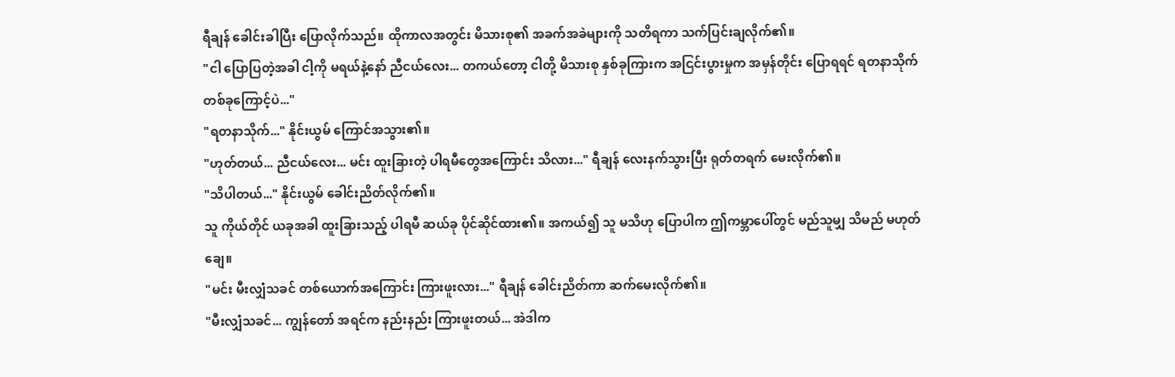ရီချန် ခေါင်းခါပြီး ပြောလိုက်သည်။ ထိုကာလအတွင်း မိသားစု၏ အခက်အခဲများကို သတိရကာ သက်ပြင်းချလိုက်၏။
"ငါ ပြောပြတဲ့အခါ ငါ့ကို မရယ်နဲ့နော် ညီငယ်လေး... တကယ်တော့ ငါတို့ မိသားစု နှစ်ခုကြားက အငြင်းပွားမှုက အမှန်တိုင်း ပြောရရင် ရတနာသိုက် တစ်ခုကြောင့်ပဲ..."
"ရတနာသိုက်..." နိုင်းယွမ် ကြောင်အသွား၏။
"ဟုတ်တယ်... ညီငယ်လေး... မင်း ထူးခြားတဲ့ ပါရမီတွေအကြောင်း သိလား..." ရီချန် လေးနက်သွားပြီး ရုတ်တရက် မေးလိုက်၏။
"သိပါတယ်..." နိုင်းယွမ် ခေါင်းညိတ်လိုက်၏။
သူ ကိုယ်တိုင် ယခုအခါ ထူးခြားသည့် ပါရမီ ဆယ်ခု ပိုင်ဆိုင်ထား၏။ အကယ်၍ သူ မသိဟု ပြောပါက ဤကမ္ဘာပေါ်တွင် မည်သူမျှ သိမည် မဟုတ်ချေ။
"မင်း မီးလျှံသခင် တစ်ယောက်အကြောင်း ကြားဖူးလား..." ရီချန် ခေါင်းညိတ်ကာ ဆက်မေးလိုက်၏။
"မီးလျှံသခင်... ကျွန်တော် အရင်က နည်းနည်း ကြားဖူးတယ်... အဲဒါက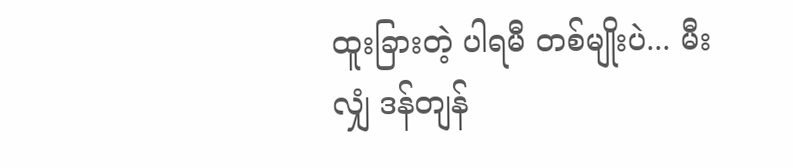ထူးခြားတဲ့ ပါရမီ တစ်မျိုးပဲ... မီးလျှံ ဒန်တျန်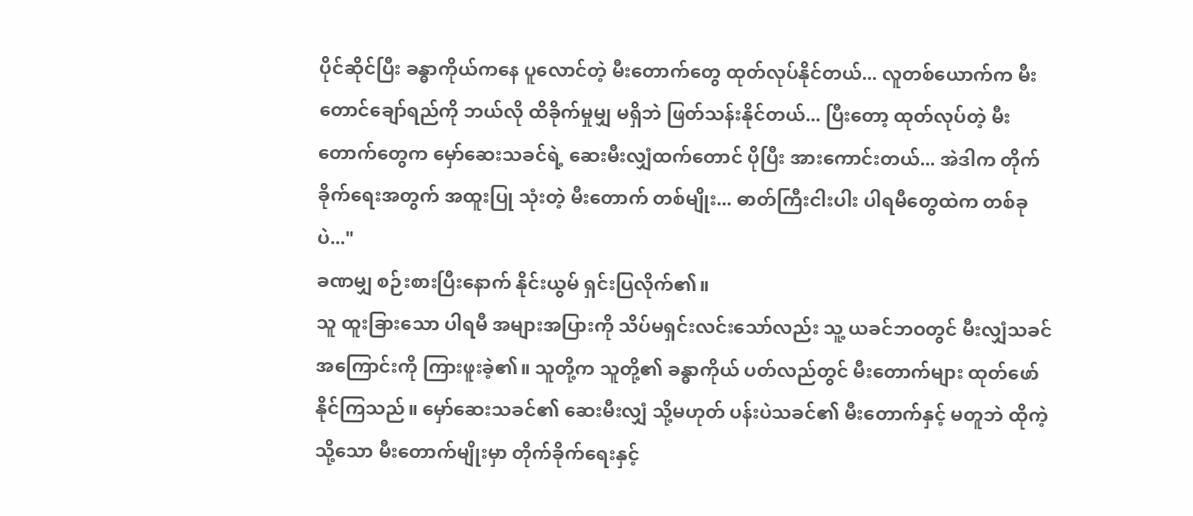ပိုင်ဆိုင်ပြီး ခန္ဓာကိုယ်ကနေ ပူလောင်တဲ့ မီးတောက်တွေ ထုတ်လုပ်နိုင်တယ်... လူတစ်ယောက်က မီးတောင်ချော်ရည်ကို ဘယ်လို ထိခိုက်မှုမျှ မရှိဘဲ ဖြတ်သန်းနိုင်တယ်... ပြီးတော့ ထုတ်လုပ်တဲ့ မီးတောက်တွေက မှော်ဆေးသခင်ရဲ့ ဆေးမီးလျှံထက်တောင် ပိုပြီး အားကောင်းတယ်... အဲဒါက တိုက်ခိုက်ရေးအတွက် အထူးပြု သုံးတဲ့ မီးတောက် တစ်မျိုး... ဓာတ်ကြီးငါးပါး ပါရမီတွေထဲက တစ်ခုပဲ..."
ခဏမျှ စဉ်းစားပြီးနောက် နိုင်းယွမ် ရှင်းပြလိုက်၏။
သူ ထူးခြားသော ပါရမီ အများအပြားကို သိပ်မရှင်းလင်းသော်လည်း သူ့ ယခင်ဘဝတွင် မီးလျှံသခင် အကြောင်းကို ကြားဖူးခဲ့၏။ သူတို့က သူတို့၏ ခန္ဓာကိုယ် ပတ်လည်တွင် မီးတောက်များ ထုတ်ဖော်နိုင်ကြသည်။ မှော်ဆေးသခင်၏ ဆေးမီးလျှံ သို့မဟုတ် ပန်းပဲသခင်၏ မီးတောက်နှင့် မတူဘဲ ထိုကဲ့သို့သော မီးတောက်မျိုးမှာ တိုက်ခိုက်ရေးနှင့်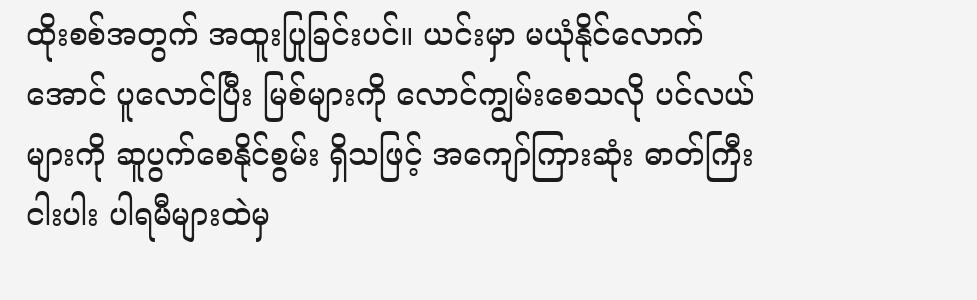ထိုးစစ်အတွက် အထူးပြုခြင်းပင်။ ယင်းမှာ မယုံနိုင်လောက်အောင် ပူလောင်ပြီး မြစ်များကို လောင်ကျွမ်းစေသလို ပင်လယ်များကို ဆူပွက်စေနိုင်စွမ်း ရှိသဖြင့် အကျော်ကြားဆုံး ဓာတ်ကြီးငါးပါး ပါရမီများထဲမှ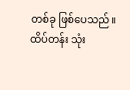တစ်ခု ဖြစ်ပေသည်။
ထိပ်တန်း သုံး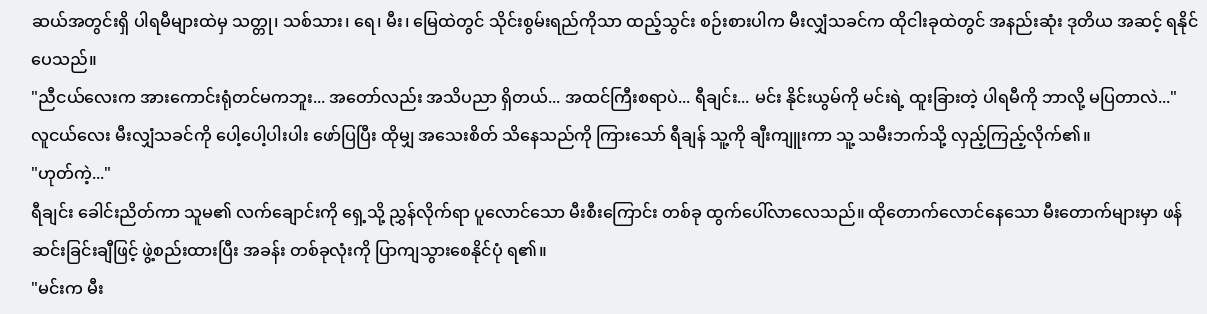ဆယ်အတွင်းရှိ ပါရမီများထဲမှ သတ္တု၊ သစ်သား၊ ရေ၊ မီး၊ မြေထဲတွင် သိုင်းစွမ်းရည်ကိုသာ ထည့်သွင်း စဉ်းစားပါက မီးလျှံသခင်က ထိုငါးခုထဲတွင် အနည်းဆုံး ဒုတိယ အဆင့် ရနိုင်ပေသည်။
"ညီငယ်လေးက အားကောင်းရုံတင်မကဘူး... အတော်လည်း အသိပညာ ရှိတယ်... အထင်ကြီးစရာပဲ... ရီချင်း... မင်း နိုင်းယွမ်ကို မင်းရဲ့ ထူးခြားတဲ့ ပါရမီကို ဘာလို့ မပြတာလဲ..."
လူငယ်လေး မီးလျှံသခင်ကို ပေါ့ပေါ့ပါးပါး ဖော်ပြပြီး ထိုမျှ အသေးစိတ် သိနေသည်ကို ကြားသော် ရီချန် သူ့ကို ချီးကျူးကာ သူ့ သမီးဘက်သို့ လှည့်ကြည့်လိုက်၏။
"ဟုတ်ကဲ့..."
ရီချင်း ခေါင်းညိတ်ကာ သူမ၏ လက်ချောင်းကို ရှေ့သို့ ညွှန်လိုက်ရာ ပူလောင်သော မီးစီးကြောင်း တစ်ခု ထွက်ပေါ်လာလေသည်။ ထိုတောက်လောင်နေသော မီးတောက်များမှာ ဖန်ဆင်းခြင်းချီဖြင့် ဖွဲ့စည်းထားပြီး အခန်း တစ်ခုလုံးကို ပြာကျသွားစေနိုင်ပုံ ရ၏။
"မင်းက မီး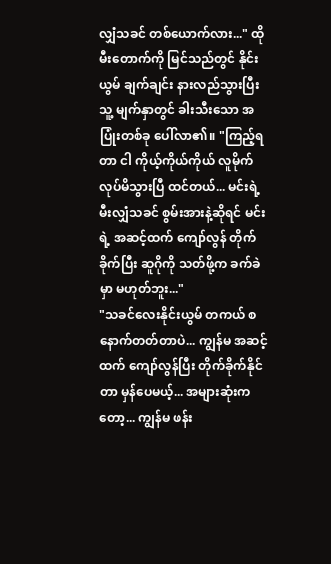လျှံသခင် တစ်ယောက်လား..." ထိုမီးတောက်ကို မြင်သည်တွင် နိုင်းယွမ် ချက်ချင်း နားလည်သွားပြီး သူ့ မျက်နှာတွင် ခါးသီးသော အပြုံးတစ်ခု ပေါ်လာ၏။ "ကြည့်ရတာ ငါ ကိုယ့်ကိုယ်ကိုယ် လူမိုက် လုပ်မိသွားပြီ ထင်တယ်... မင်းရဲ့ မီးလျှံသခင် စွမ်းအားနဲ့ဆိုရင် မင်းရဲ့ အဆင့်ထက် ကျော်လွန် တိုက်ခိုက်ပြီး ဆူဂိုကို သတ်ဖို့က ခက်ခဲမှာ မဟုတ်ဘူး..."
"သခင်လေးနိုင်းယွမ် တကယ် စနောက်တတ်တာပဲ... ကျွန်မ အဆင့်ထက် ကျော်လွန်ပြီး တိုက်ခိုက်နိုင်တာ မှန်ပေမယ့်... အများဆုံးကတော့... ကျွန်မ ဖန်း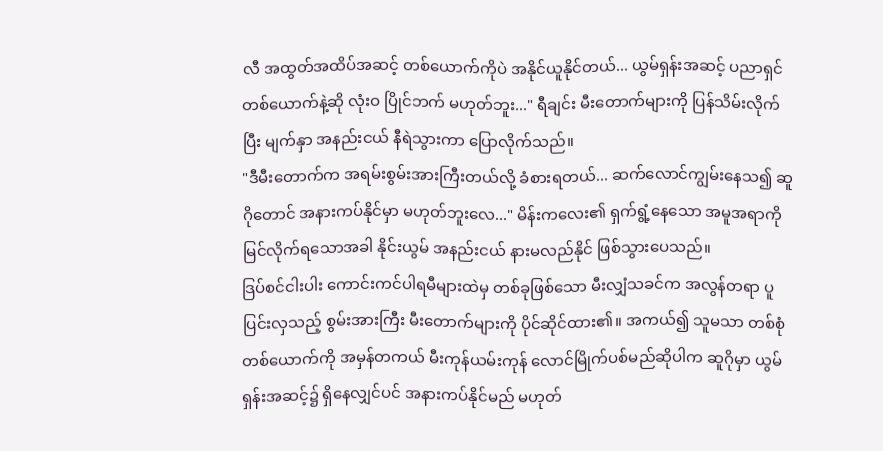လီ အထွတ်အထိပ်အဆင့် တစ်ယောက်ကိုပဲ အနိုင်ယူနိုင်တယ်... ယွမ်ရှန်းအဆင့် ပညာရှင် တစ်ယောက်နဲ့ဆို လုံးဝ ပြိုင်ဘက် မဟုတ်ဘူး..." ရီချင်း မီးတောက်များကို ပြန်သိမ်းလိုက်ပြီး မျက်နှာ အနည်းငယ် နီရဲသွားကာ ပြောလိုက်သည်။
"ဒီမီးတောက်က အရမ်းစွမ်းအားကြီးတယ်လို့ ခံစားရတယ်... ဆက်လောင်ကျွမ်းနေသ၍ ဆူဂိုတောင် အနားကပ်နိုင်မှာ မဟုတ်ဘူးလေ..." မိန်းကလေး၏ ရှက်ရွံ့နေသော အမူအရာကို မြင်လိုက်ရသောအခါ နိုင်းယွမ် အနည်းငယ် နားမလည်နိုင် ဖြစ်သွားပေသည်။
ဒြပ်စင်ငါးပါး ကောင်းကင်ပါရမီများထဲမှ တစ်ခုဖြစ်သော မီးလျှံသခင်က အလွန်တရာ ပူပြင်းလှသည့် စွမ်းအားကြီး မီးတောက်များကို ပိုင်ဆိုင်ထား၏။ အကယ်၍ သူမသာ တစ်စုံတစ်ယောက်ကို အမှန်တကယ် မီးကုန်ယမ်းကုန် လောင်မြိုက်ပစ်မည်ဆိုပါက ဆူဂိုမှာ ယွမ်ရှန်းအဆင့်၌ ရှိနေလျှင်ပင် အနားကပ်နိုင်မည် မဟုတ်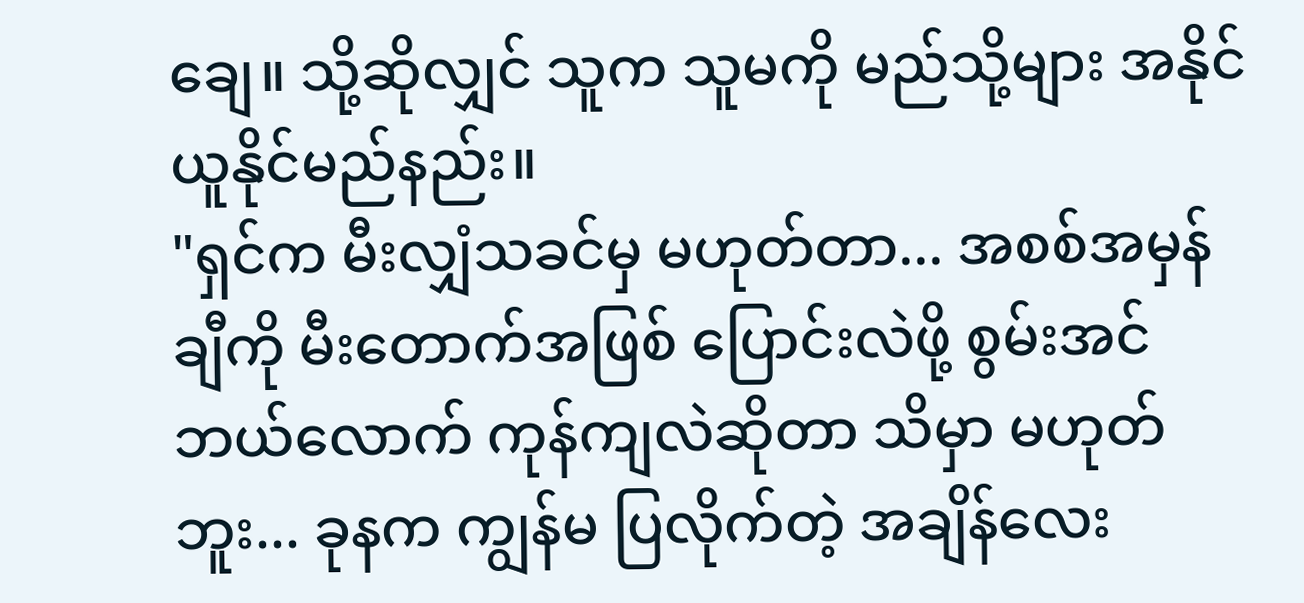ချေ။ သို့ဆိုလျှင် သူက သူမကို မည်သို့များ အနိုင်ယူနိုင်မည်နည်း။
"ရှင်က မီးလျှံသခင်မှ မဟုတ်တာ... အစစ်အမှန်ချီကို မီးတောက်အဖြစ် ပြောင်းလဲဖို့ စွမ်းအင်ဘယ်လောက် ကုန်ကျလဲဆိုတာ သိမှာ မဟုတ်ဘူး... ခုနက ကျွန်မ ပြလိုက်တဲ့ အချိန်လေး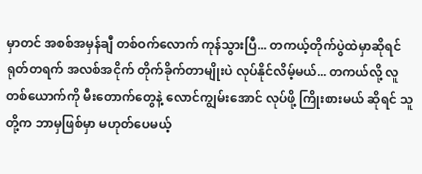မှာတင် အစစ်အမှန်ချီ တစ်ဝက်လောက် ကုန်သွားပြီ... တကယ့်တိုက်ပွဲထဲမှာဆိုရင် ရုတ်တရက် အလစ်အငိုက် တိုက်ခိုက်တာမျိုးပဲ လုပ်နိုင်လိမ့်မယ်... တကယ်လို့ လူတစ်ယောက်ကို မီးတောက်တွေနဲ့ လောင်ကျွမ်းအောင် လုပ်ဖို့ ကြိုးစားမယ် ဆိုရင် သူတို့က ဘာမှဖြစ်မှာ မဟုတ်ပေမယ့်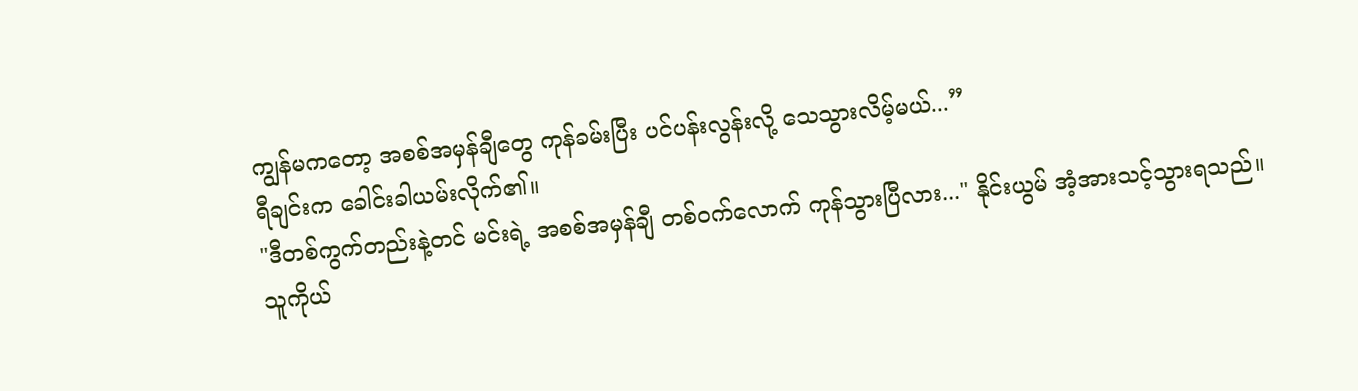ကျွန်မကတော့ အစစ်အမှန်ချီတွေ ကုန်ခမ်းပြီး ပင်ပန်းလွန်းလို့ သေသွားလိမ့်မယ်...”
ရီချင်းက ခေါင်းခါယမ်းလိုက်၏။
"ဒီတစ်ကွက်တည်းနဲ့တင် မင်းရဲ့ အစစ်အမှန်ချီ တစ်ဝက်လောက် ကုန်သွားပြီလား..." နိုင်းယွမ် အံ့အားသင့်သွားရသည်။
သူကိုယ်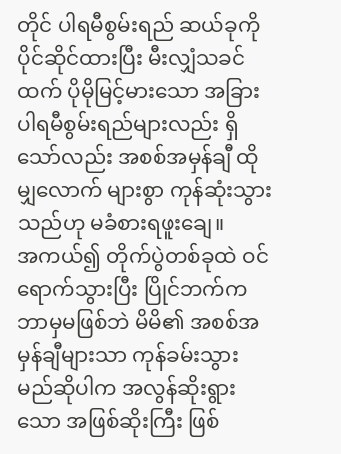တိုင် ပါရမီစွမ်းရည် ဆယ်ခုကို ပိုင်ဆိုင်ထားပြီး မီးလျှံသခင်ထက် ပိုမိုမြင့်မားသော အခြား ပါရမီစွမ်းရည်များလည်း ရှိသော်လည်း အစစ်အမှန်ချီ ထိုမျှလောက် များစွာ ကုန်ဆုံးသွားသည်ဟု မခံစားရဖူးချေ။
အကယ်၍ တိုက်ပွဲတစ်ခုထဲ ဝင်ရောက်သွားပြီး ပြိုင်ဘက်က ဘာမှမဖြစ်ဘဲ မိမိ၏ အစစ်အမှန်ချီများသာ ကုန်ခမ်းသွားမည်ဆိုပါက အလွန်ဆိုးရွားသော အဖြစ်ဆိုးကြီး ဖြစ်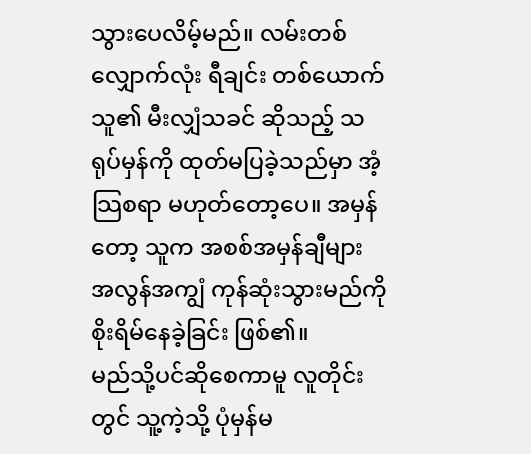သွားပေလိမ့်မည်။ လမ်းတစ်လျှောက်လုံး ရီချင်း တစ်ယောက် သူ၏ မီးလျှံသခင် ဆိုသည့် သရုပ်မှန်ကို ထုတ်မပြခဲ့သည်မှာ အံ့သြစရာ မဟုတ်တော့ပေ။ အမှန်တော့ သူက အစစ်အမှန်ချီများ အလွန်အကျွံ ကုန်ဆုံးသွားမည်ကို စိုးရိမ်နေခဲ့ခြင်း ဖြစ်၏။
မည်သို့ပင်ဆိုစေကာမူ လူတိုင်းတွင် သူ့ကဲ့သို့ ပုံမှန်မ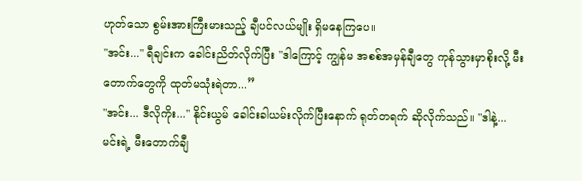ဟုတ်သော စွမ်းအားကြီးမားသည့် ချီပင်လယ်မျိုး ရှိမနေကြပေ။
"အင်း..." ရီချင်းက ခေါင်းညိတ်လိုက်ပြီး "ဒါကြောင့် ကျွန်မ အစစ်အမှန်ချီတွေ ကုန်သွားမှာစိုးလို့ မီးတောက်တွေကို ထုတ်မသုံးရဲတာ...”
"အင်း... ဒီလိုကိုး..." နိုင်းယွမ် ခေါင်းခါယမ်းလိုက်ပြီးနောက် ရုတ်တရက် ဆိုလိုက်သည်။ "ဒါနဲ့... မင်းရဲ့ မီးတောက်ချီ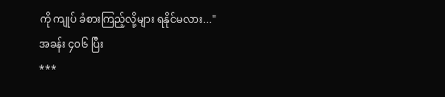ကို ကျုပ် ခံစားကြည့်လို့များ ရနိုင်မလား..."
အခန်း ၄၀၆ ပြီး
***